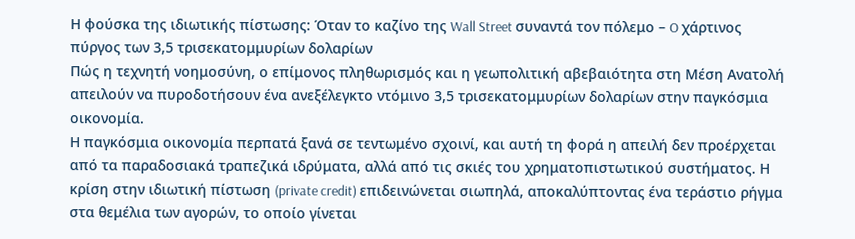Η φούσκα της ιδιωτικής πίστωσης: Όταν το καζίνο της Wall Street συναντά τον πόλεμο – O χάρτινος πύργος των 3,5 τρισεκατομμυρίων δολαρίων
Πώς η τεχνητή νοημοσύνη, ο επίμονος πληθωρισμός και η γεωπολιτική αβεβαιότητα στη Μέση Ανατολή απειλούν να πυροδοτήσουν ένα ανεξέλεγκτο ντόμινο 3,5 τρισεκατομμυρίων δολαρίων στην παγκόσμια οικονομία.
Η παγκόσμια οικονομία περπατά ξανά σε τεντωμένο σχοινί, και αυτή τη φορά η απειλή δεν προέρχεται από τα παραδοσιακά τραπεζικά ιδρύματα, αλλά από τις σκιές του χρηματοπιστωτικού συστήματος. Η κρίση στην ιδιωτική πίστωση (private credit) επιδεινώνεται σιωπηλά, αποκαλύπτοντας ένα τεράστιο ρήγμα στα θεμέλια των αγορών, το οποίο γίνεται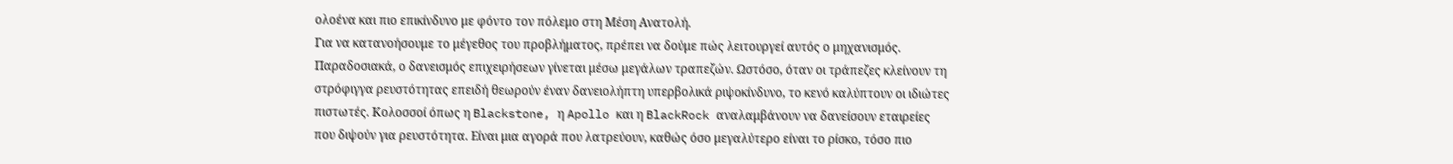ολοένα και πιο επικίνδυνο με φόντο τον πόλεμο στη Μέση Ανατολή.
Για να κατανοήσουμε το μέγεθος του προβλήματος, πρέπει να δούμε πώς λειτουργεί αυτός ο μηχανισμός. Παραδοσιακά, ο δανεισμός επιχειρήσεων γίνεται μέσω μεγάλων τραπεζών. Ωστόσο, όταν οι τράπεζες κλείνουν τη στρόφιγγα ρευστότητας επειδή θεωρούν έναν δανειολήπτη υπερβολικά ριψοκίνδυνο, το κενό καλύπτουν οι ιδιώτες πιστωτές. Κολοσσοί όπως η Blackstone, η Apollo και η BlackRock αναλαμβάνουν να δανείσουν εταιρείες που διψούν για ρευστότητα. Είναι μια αγορά που λατρεύουν, καθώς όσο μεγαλύτερο είναι το ρίσκο, τόσο πιο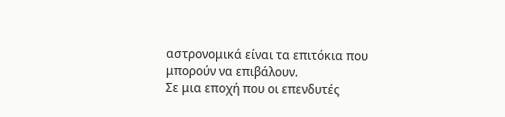αστρονομικά είναι τα επιτόκια που μπορούν να επιβάλουν.
Σε μια εποχή που οι επενδυτές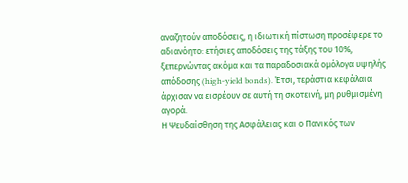αναζητούν αποδόσεις, η ιδιωτική πίστωση προσέφερε το αδιανόητο: ετήσιες αποδόσεις της τάξης του 10%, ξεπερνώντας ακόμα και τα παραδοσιακά ομόλογα υψηλής απόδοσης (high-yield bonds). Έτσι, τεράστια κεφάλαια άρχισαν να εισρέουν σε αυτή τη σκοτεινή, μη ρυθμισμένη αγορά.
Η Ψευδαίσθηση της Ασφάλειας και ο Πανικός των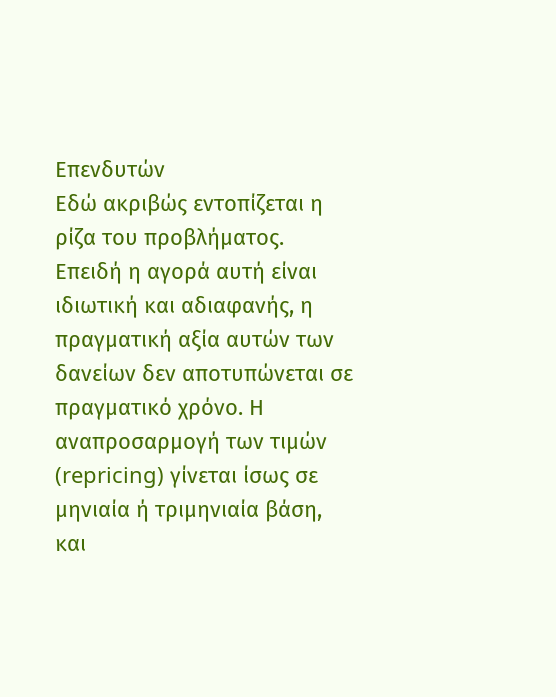Επενδυτών
Εδώ ακριβώς εντοπίζεται η ρίζα του προβλήματος. Επειδή η αγορά αυτή είναι ιδιωτική και αδιαφανής, η πραγματική αξία αυτών των δανείων δεν αποτυπώνεται σε πραγματικό χρόνο. Η αναπροσαρμογή των τιμών (repricing) γίνεται ίσως σε μηνιαία ή τριμηνιαία βάση, και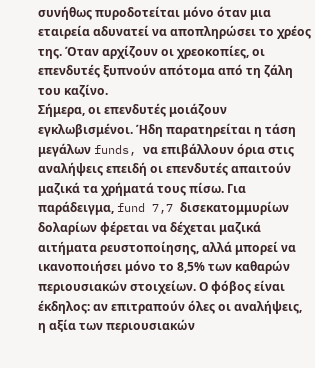συνήθως πυροδοτείται μόνο όταν μια εταιρεία αδυνατεί να αποπληρώσει το χρέος της. Όταν αρχίζουν οι χρεοκοπίες, οι επενδυτές ξυπνούν απότομα από τη ζάλη του καζίνο.
Σήμερα, οι επενδυτές μοιάζουν εγκλωβισμένοι. Ήδη παρατηρείται η τάση μεγάλων funds, να επιβάλλουν όρια στις αναλήψεις επειδή οι επενδυτές απαιτούν μαζικά τα χρήματά τους πίσω. Για παράδειγμα, fund 7,7 δισεκατομμυρίων δολαρίων φέρεται να δέχεται μαζικά αιτήματα ρευστοποίησης, αλλά μπορεί να ικανοποιήσει μόνο το 8,5% των καθαρών περιουσιακών στοιχείων. Ο φόβος είναι έκδηλος: αν επιτραπούν όλες οι αναλήψεις, η αξία των περιουσιακών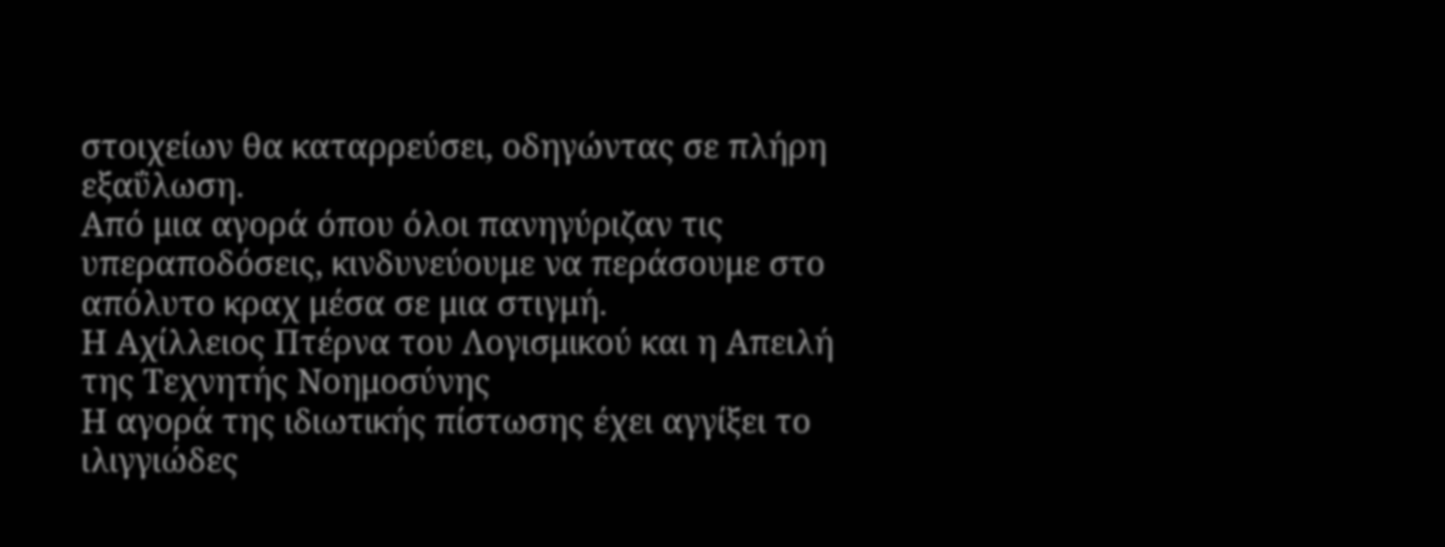στοιχείων θα καταρρεύσει, οδηγώντας σε πλήρη εξαΰλωση.
Από μια αγορά όπου όλοι πανηγύριζαν τις υπεραποδόσεις, κινδυνεύουμε να περάσουμε στο απόλυτο κραχ μέσα σε μια στιγμή.
Η Αχίλλειος Πτέρνα του Λογισμικού και η Απειλή της Τεχνητής Νοημοσύνης
Η αγορά της ιδιωτικής πίστωσης έχει αγγίξει το ιλιγγιώδες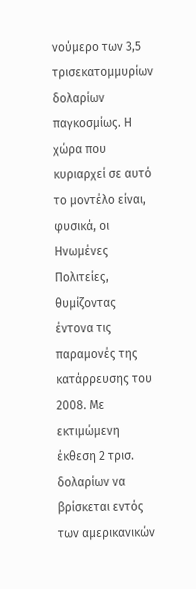νούμερο των 3,5 τρισεκατομμυρίων δολαρίων παγκοσμίως. Η χώρα που κυριαρχεί σε αυτό το μοντέλο είναι, φυσικά, οι Ηνωμένες Πολιτείες, θυμίζοντας έντονα τις παραμονές της κατάρρευσης του 2008. Με εκτιμώμενη έκθεση 2 τρισ. δολαρίων να βρίσκεται εντός των αμερικανικών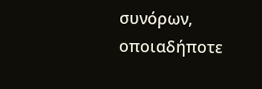συνόρων, οποιαδήποτε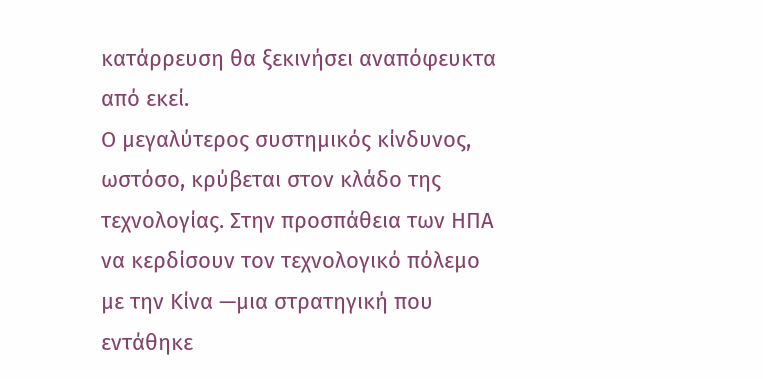κατάρρευση θα ξεκινήσει αναπόφευκτα από εκεί.
Ο μεγαλύτερος συστημικός κίνδυνος, ωστόσο, κρύβεται στον κλάδο της τεχνολογίας. Στην προσπάθεια των ΗΠΑ να κερδίσουν τον τεχνολογικό πόλεμο με την Κίνα —μια στρατηγική που εντάθηκε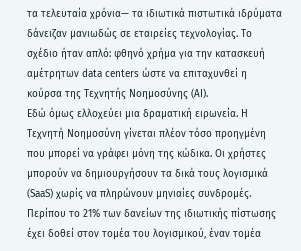τα τελευταία χρόνια— τα ιδιωτικά πιστωτικά ιδρύματα δάνειζαν μανιωδώς σε εταιρείες τεχνολογίας. Το σχέδιο ήταν απλό: φθηνό χρήμα για την κατασκευή αμέτρητων data centers ώστε να επιταχυνθεί η κούρσα της Τεχνητής Νοημοσύνης (AI).
Εδώ όμως ελλοχεύει μια δραματική ειρωνεία. Η Τεχνητή Νοημοσύνη γίνεται πλέον τόσο προηγμένη που μπορεί να γράφει μόνη της κώδικα. Οι χρήστες μπορούν να δημιουργήσουν τα δικά τους λογισμικά (SaaS) χωρίς να πληρώνουν μηνιαίες συνδρομές. Περίπου το 21% των δανείων της ιδιωτικής πίστωσης έχει δοθεί στον τομέα του λογισμικού, έναν τομέα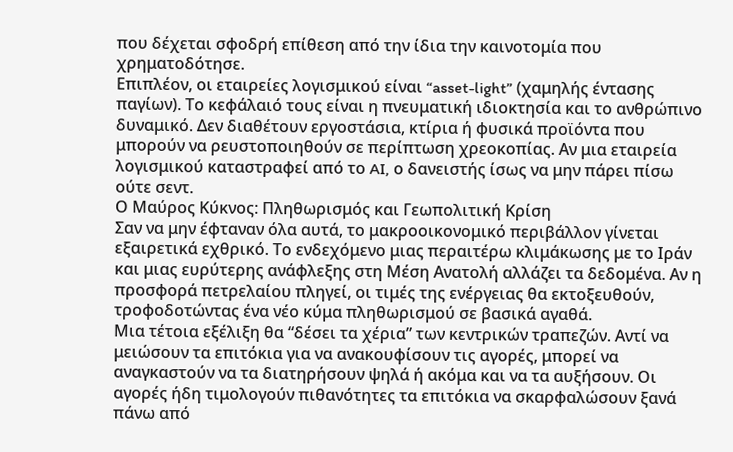που δέχεται σφοδρή επίθεση από την ίδια την καινοτομία που χρηματοδότησε.
Επιπλέον, οι εταιρείες λογισμικού είναι “asset-light” (χαμηλής έντασης παγίων). Το κεφάλαιό τους είναι η πνευματική ιδιοκτησία και το ανθρώπινο δυναμικό. Δεν διαθέτουν εργοστάσια, κτίρια ή φυσικά προϊόντα που μπορούν να ρευστοποιηθούν σε περίπτωση χρεοκοπίας. Αν μια εταιρεία λογισμικού καταστραφεί από το AI, ο δανειστής ίσως να μην πάρει πίσω ούτε σεντ.
Ο Μαύρος Κύκνος: Πληθωρισμός και Γεωπολιτική Κρίση
Σαν να μην έφταναν όλα αυτά, το μακροοικονομικό περιβάλλον γίνεται εξαιρετικά εχθρικό. Το ενδεχόμενο μιας περαιτέρω κλιμάκωσης με το Ιράν και μιας ευρύτερης ανάφλεξης στη Μέση Ανατολή αλλάζει τα δεδομένα. Αν η προσφορά πετρελαίου πληγεί, οι τιμές της ενέργειας θα εκτοξευθούν, τροφοδοτώντας ένα νέο κύμα πληθωρισμού σε βασικά αγαθά.
Μια τέτοια εξέλιξη θα “δέσει τα χέρια” των κεντρικών τραπεζών. Αντί να μειώσουν τα επιτόκια για να ανακουφίσουν τις αγορές, μπορεί να αναγκαστούν να τα διατηρήσουν ψηλά ή ακόμα και να τα αυξήσουν. Οι αγορές ήδη τιμολογούν πιθανότητες τα επιτόκια να σκαρφαλώσουν ξανά πάνω από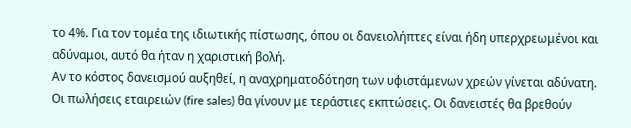το 4%. Για τον τομέα της ιδιωτικής πίστωσης, όπου οι δανειολήπτες είναι ήδη υπερχρεωμένοι και αδύναμοι, αυτό θα ήταν η χαριστική βολή.
Αν το κόστος δανεισμού αυξηθεί, η αναχρηματοδότηση των υφιστάμενων χρεών γίνεται αδύνατη. Οι πωλήσεις εταιρειών (fire sales) θα γίνουν με τεράστιες εκπτώσεις. Οι δανειστές θα βρεθούν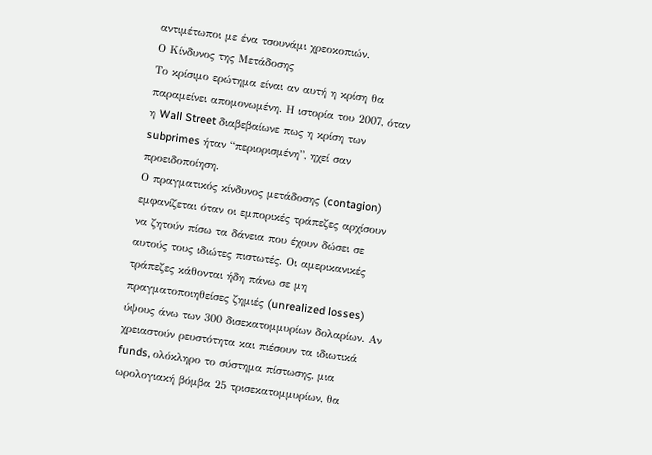αντιμέτωποι με ένα τσουνάμι χρεοκοπιών.
Ο Κίνδυνος της Μετάδοσης
Το κρίσιμο ερώτημα είναι αν αυτή η κρίση θα παραμείνει απομονωμένη. Η ιστορία του 2007, όταν η Wall Street διαβεβαίωνε πως η κρίση των subprimes ήταν “περιορισμένη”, ηχεί σαν προειδοποίηση.
Ο πραγματικός κίνδυνος μετάδοσης (contagion) εμφανίζεται όταν οι εμπορικές τράπεζες αρχίσουν να ζητούν πίσω τα δάνεια που έχουν δώσει σε αυτούς τους ιδιώτες πιστωτές. Οι αμερικανικές τράπεζες κάθονται ήδη πάνω σε μη πραγματοποιηθείσες ζημιές (unrealized losses) ύψους άνω των 300 δισεκατομμυρίων δολαρίων. Αν χρειαστούν ρευστότητα και πιέσουν τα ιδιωτικά funds, ολόκληρο το σύστημα πίστωσης, μια ωρολογιακή βόμβα 25 τρισεκατομμυρίων, θα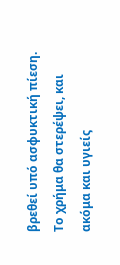βρεθεί υπό ασφυκτική πίεση. Το χρήμα θα στερέψει, και ακόμα και υγιείς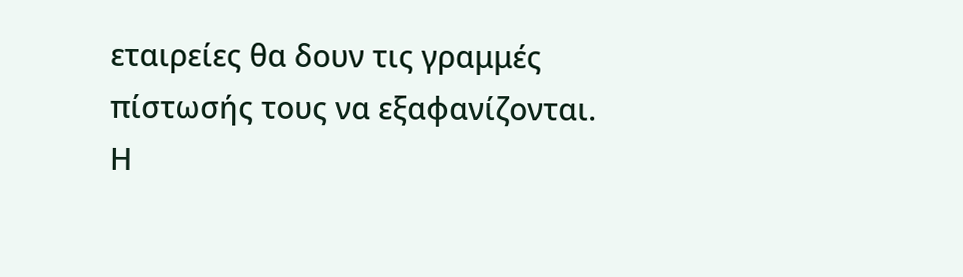εταιρείες θα δουν τις γραμμές πίστωσής τους να εξαφανίζονται.
Η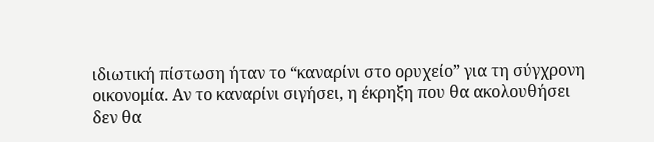ιδιωτική πίστωση ήταν το “καναρίνι στο ορυχείο” για τη σύγχρονη οικονομία. Αν το καναρίνι σιγήσει, η έκρηξη που θα ακολουθήσει δεν θα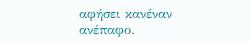αφήσει κανέναν ανέπαφο.